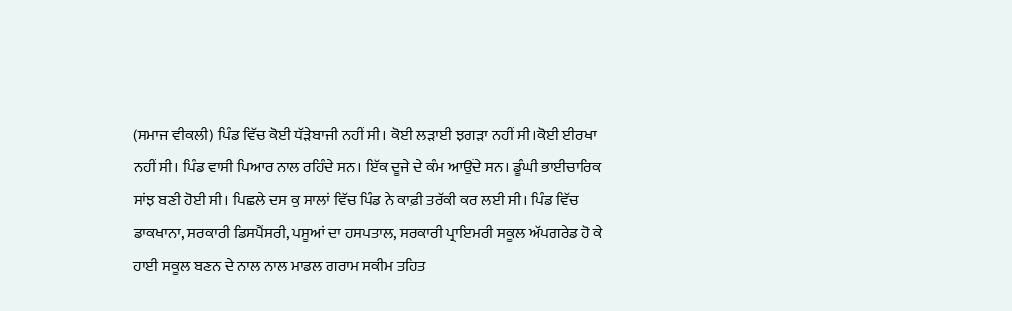(ਸਮਾਜ ਵੀਕਲੀ) ਪਿੰਡ ਵਿੱਚ ਕੋਈ ਧੱੜੇਬਾਜੀ ਨਹੀਂ ਸੀ। ਕੋਈ ਲੜਾਈ ਝਗੜਾ ਨਹੀਂ ਸੀ।ਕੋਈ ਈਰਖਾ ਨਹੀਂ ਸੀ। ਪਿੰਡ ਵਾਸੀ ਪਿਆਰ ਨਾਲ ਰਹਿੰਦੇ ਸਨ। ਇੱਕ ਦੂਜੇ ਦੇ ਕੰਮ ਆਉਂਦੇ ਸਨ। ਡੂੰਘੀ ਭਾਈਚਾਰਿਕ ਸਾਂਝ ਬਣੀ ਹੋਈ ਸੀ। ਪਿਛਲੇ ਦਸ ਕੁ ਸਾਲਾਂ ਵਿੱਚ ਪਿੰਡ ਨੇ ਕਾਫ਼ੀ ਤਰੱਕੀ ਕਰ ਲਈ ਸੀ। ਪਿੰਡ ਵਿੱਚ ਡਾਕਖਾਨਾ, ਸਰਕਾਰੀ ਡਿਸਪੈਂਸਰੀ, ਪਸੂਆਂ ਦਾ ਹਸਪਤਾਲ, ਸਰਕਾਰੀ ਪ੍ਰਾਇਮਰੀ ਸਕੂਲ ਅੱਪਗਰੇਡ ਹੋ ਕੇ ਹਾਈ ਸਕੂਲ ਬਣਨ ਦੇ ਨਾਲ ਨਾਲ ਮਾਡਲ ਗਰਾਮ ਸਕੀਮ ਤਹਿਤ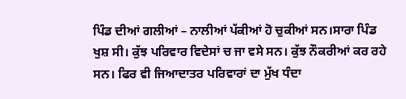ਪਿੰਡ ਦੀਆਂ ਗਲੀਆਂ – ਨਾਲੀਆਂ ਪੱਕੀਆਂ ਹੋ ਚੁਕੀਆਂ ਸਨ।ਸਾਰਾ ਪਿੰਡ ਖੁਸ਼ ਸੀ। ਕੁੱਝ ਪਰਿਵਾਰ ਵਿਦੇਸਾਂ ਚ ਜਾ ਵਸੇ ਸਨ। ਕੁੱਝ ਨੌਕਰੀਆਂ ਕਰ ਰਹੇ ਸਨ। ਫਿਰ ਵੀ ਜਿਆਦਾਤਰ ਪਰਿਵਾਰਾਂ ਦਾ ਮੁੱਖ ਧੰਦਾ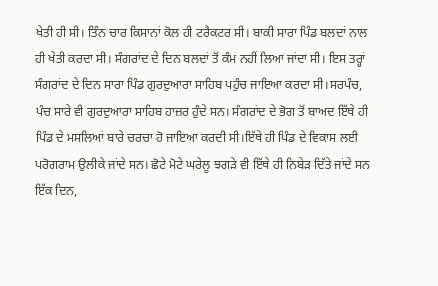ਖੇਤੀ ਹੀ ਸੀ। ਤਿੰਨ ਚਾਰ ਕਿਸਾਨਾਂ ਕੋਲ ਹੀ ਟਰੈਕਟਰ ਸੀ। ਬਾਕੀ ਸਾਰਾ ਪਿੰਡ ਬਲਦਾਂ ਨਾਲ ਹੀ ਖੇਤੀ ਕਰਦਾ ਸੀ। ਸੰਗਰਾਂਦ ਦੇ ਦਿਨ ਬਲਦਾਂ ਤੋਂ ਕੰਮ ਨਹੀਂ ਲਿਆ ਜਾਂਦਾ ਸੀ। ਇਸ ਤਰ੍ਹਾਂ ਸੰਗਰਾਂਦ ਦੇ ਦਿਨ ਸਾਰਾ ਪਿੰਡ ਗੁਰਦੁਆਰਾ ਸਾਹਿਬ ਪਹੁੰਚ ਜਾਇਆ ਕਰਦਾ ਸੀ।ਸਰਪੰਚ, ਪੰਚ ਸਾਰੇ ਵੀ ਗੁਰਦੁਆਰਾ ਸਾਹਿਬ ਹਾਜ਼ਰ ਹੁੰਦੇ ਸਨ। ਸੰਗਰਾਂਦ ਦੇ ਭੋਗ ਤੋਂ ਬਾਅਦ ਇੱਥੇ ਹੀ ਪਿੰਡ ਦੇ ਮਸਲਿਆਂ ਬਾਰੇ ਚਰਚਾ ਹੋ ਜਾਇਆ ਕਰਦੀ ਸੀ।ਇੱਥੇ ਹੀ ਪਿੰਡ ਦੇ ਵਿਕਾਸ ਲਈ ਪਰੋਗਰਾਮ ਉਲੀਕੇ ਜਾਂਦੇ ਸਨ। ਛੋਟੇ ਮੋਟੇ ਘਰੇਲੂ ਝਗੜੇ ਵੀ ਇੱਥੇ ਹੀ ਨਿਬੇੜ ਦਿੱਤੇ ਜਾਂਦੇ ਸਨ
ਇੱਕ ਦਿਨ,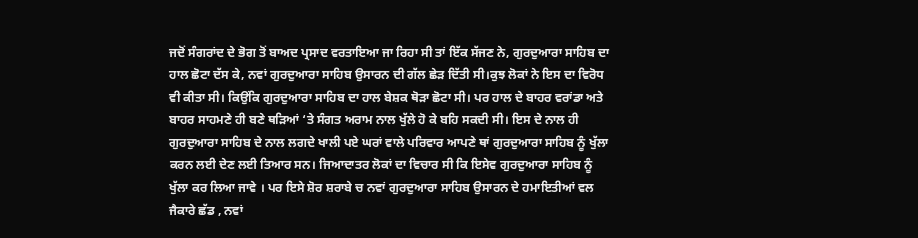ਜਦੋਂ ਸੰਗਰਾਂਦ ਦੇ ਭੋਗ ਤੋਂ ਬਾਅਦ ਪ੍ਰਸਾਦ ਵਰਤਾਇਆ ਜਾ ਰਿਹਾ ਸੀ ਤਾਂ ਇੱਕ ਸੱਜਣ ਨੇ, ਗੁਰਦੁਆਰਾ ਸਾਹਿਬ ਦਾ ਹਾਲ ਛੋਟਾ ਦੱਸ ਕੇ, ਨਵਾਂ ਗੁਰਦੁਆਰਾ ਸਾਹਿਬ ਉਸਾਰਨ ਦੀ ਗੱਲ ਛੇੜ ਦਿੱਤੀ ਸੀ।ਕੁਝ ਲੋਕਾਂ ਨੇ ਇਸ ਦਾ ਵਿਰੋਧ ਵੀ ਕੀਤਾ ਸੀ। ਕਿਉਂਕਿ ਗੁਰਦੁਆਰਾ ਸਾਹਿਬ ਦਾ ਹਾਲ ਬੇਸ਼ਕ ਥੋੜਾ ਛੋਟਾ ਸੀ। ਪਰ ਹਾਲ ਦੇ ਬਾਹਰ ਵਰਾਂਡਾ ਅਤੇ ਬਾਹਰ ਸਾਹਮਣੇ ਹੀ ਬਣੇ ਥੜਿਆਂ ‘ਤੇ ਸੰਗਤ ਅਰਾਮ ਨਾਲ ਖੁੱਲੇ ਹੋ ਕੇ ਬਹਿ ਸਕਦੀ ਸੀ। ਇਸ ਦੇ ਨਾਲ ਹੀ ਗੁਰਦੁਆਰਾ ਸਾਹਿਬ ਦੇ ਨਾਲ ਲਗਦੇ ਖਾਲੀ ਪਏ ਘਰਾਂ ਵਾਲੇ ਪਰਿਵਾਰ ਆਪਣੇ ਥਾਂ ਗੁਰਦੁਆਰਾ ਸਾਹਿਬ ਨੂੰ ਖੁੱਲਾ ਕਰਨ ਲਈ ਦੇਣ ਲਈ ਤਿਆਰ ਸਨ। ਜਿਆਦਾਤਰ ਲੋਕਾਂ ਦਾ ਵਿਚਾਰ ਸੀ ਕਿ ਇਸੇਵ ਗੁਰਦੁਆਰਾ ਸਾਹਿਬ ਨੂੰ ਖੁੱਲਾ ਕਰ ਲਿਆ ਜਾਵੇ । ਪਰ ਇਸੇ ਸ਼ੋਰ ਸ਼ਰਾਬੇ ਚ ਨਵਾਂ ਗੁਰਦੁਆਰਾ ਸਾਹਿਬ ਉਸਾਰਨ ਦੇ ਹਮਾਇਤੀਆਂ ਵਲ ਜੈਕਾਰੇ ਛੱਡ , ਨਵਾਂ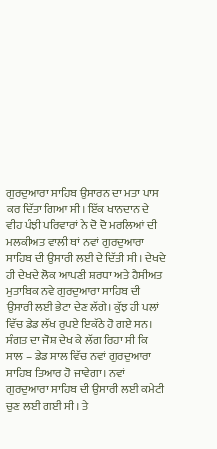ਗੁਰਦੁਆਰਾ ਸਾਹਿਬ ਉਸਾਰਨ ਦਾ ਮਤਾ ਪਾਸ ਕਰ ਦਿੱਤਾ ਗਿਆ ਸੀ। ਇੱਕ ਖਾਨਦਾਨ ਦੇ ਵੀਹ ਪੰਝੀ ਪਰਿਵਾਰਾਂ ਨੇ ਦੋ ਦੋ ਮਰਲਿਆਂ ਦੀ ਮਲਕੀਅਤ ਵਾਲੀ ਥਾਂ ਨਵਾਂ ਗੁਰਦੁਆਰਾ ਸਾਹਿਬ ਦੀ ਉਸਾਰੀ ਲਈ ਦੇ ਦਿੱਤੀ ਸੀ। ਦੇਖਦੇ ਹੀ ਦੇਖਦੇ ਲੋਕ ਆਪਣੀ ਸ਼ਰਧਾ ਅਤੇ ਹੈਸੀਅਤ ਮੁਤਾਬਿਕ ਨਵੇ ਗੁਰਦੁਆਰਾ ਸਾਹਿਬ ਦੀ ਉਸਾਰੀ ਲਈ ਭੇਟਾ ਦੇਣ ਲੱਗੇ। ਕੁੱਝ ਹੀ ਪਲਾਂ ਵਿੱਚ ਡੇਡ ਲੱਖ ਰੁਪਏ ਇਕੱਠੇ ਹੋ ਗਏ ਸਨ। ਸੰਗਤ ਦਾ ਜੋਸ਼ ਦੇਖ ਕੇ ਲੱਗ ਰਿਹਾ ਸੀ ਕਿ ਸਾਲ – ਡੇਡ ਸਾਲ ਵਿੱਚ ਨਵਾਂ ਗੁਰਦੁਆਰਾ ਸਾਹਿਬ ਤਿਆਰ ਹੋ ਜਾਵੇਗਾ। ਨਵਾਂ ਗੁਰਦੁਆਰਾ ਸਾਹਿਬ ਦੀ ਉਸਾਰੀ ਲਈ ਕਮੇਟੀ ਚੁਣ ਲਈ ਗਈ ਸੀ। ਤੇ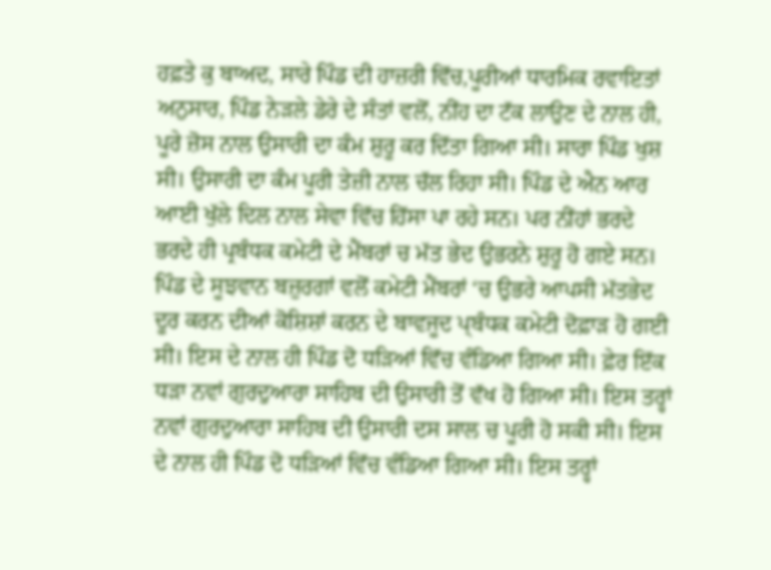ਹਫ਼ਤੇ ਕੁ ਬਾਅਦ, ਸਾਰੇ ਪਿੰਡ ਦੀ ਹਾਜ਼ਰੀ ਵਿੱਚ,ਪੂਰੀਆਂ ਧਾਰਮਿਕ ਰਵਾਇਤਾਂ ਅਨੁਸਾਰ, ਪਿੰਡ ਨੇੜਲੇ ਡੇਰੇ ਦੇ ਸੰਤਾਂ ਵਲੋਂ, ਨੀਂਹ ਦਾ ਟੱਕ ਲਾਉਣ ਦੇ ਨਾਲ ਹੀ, ਪੂਰੇ ਜ਼ੋਸ ਨਾਲ ਉਸਾਰੀ ਦਾ ਕੰਮ ਸ਼ੁਰੂ ਕਰ ਦਿੱਤਾ ਗਿਆ ਸੀ। ਸਾਰਾ ਪਿੰਡ ਖੁਸ਼ ਸੀ। ਉਸਾਰੀ ਦਾ ਕੰਮ ਪੂਰੀ ਤੇਜ਼ੀ ਨਾਲ ਚੱਲ ਰਿਹਾ ਸੀ। ਪਿੰਡ ਦੇ ਐਨ ਆਰ ਆਈ ਖੁੱਲੇ ਦਿਲ ਨਾਲ ਸੇਵਾ ਵਿੱਚ ਹਿੱਸਾ ਪਾ ਰਹੇ ਸਨ। ਪਰ ਨੀਂਹਾਂ ਭਰਦੇ ਭਰਦੇ ਹੀ ਪ੍ਰਬੰਧਕ ਕਮੇਟੀ ਦੇ ਮੈਂਬਰਾਂ ਚ ਮੱਤ ਭੇਦ ਉਭਰਨੇ ਸ਼ੁਰੂ ਹੋ ਗਏ ਸਨ। ਪਿੰਡ ਦੇ ਸੂਝਵਾਨ ਬਜ਼ੁਰਗਾਂ ਵਲੋਂ ਕਮੇਟੀ ਮੈਂਬਰਾਂ ‘ਚ ਉਭਰੇ ਆਪਸੀ ਮੱਤਭੇਦ ਦੂਰ ਕਰਨ ਦੀਆਂ ਕੋਸ਼ਿਸ਼ਾਂ ਕਰਨ ਦੇ ਬਾਵਜੂਦ ਪ੍ਬੰਧਕ ਕਮੇਟੀ ਦੋਫ਼ਾੜ ਹੋ ਗਈ ਸੀ। ਇਸ ਦੇ ਨਾਲ ਹੀ ਪਿੰਡ ਦੋ ਧੜਿਆਂ ਵਿੱਚ ਵੰਡਿਆ ਗਿਆ ਸੀ। ਫ਼ੇਰ ਇੱਕ ਧੜਾ ਨਵਾਂ ਗੁਰਦੁਆਰਾ ਸਾਹਿਬ ਦੀ ਉਸਾਰੀ ਤੋਂ ਵੱਖ ਹੋ ਗਿਆ ਸੀ। ਇਸ ਤਰ੍ਹਾਂ ਨਵਾਂ ਗੁਰਦੁਆਰਾ ਸਾਹਿਬ ਦੀ ਉਸਾਰੀ ਦਸ ਸਾਲ ਚ ਪੂਰੀ ਹੋ ਸਕੀ ਸੀ। ਇਸ ਦੇ ਨਾਲ ਹੀ ਪਿੰਡ ਦੋ ਧੜਿਆਂ ਵਿੱਚ ਵੰਡਿਆ ਗਿਆ ਸੀ। ਇਸ ਤਰ੍ਹਾਂ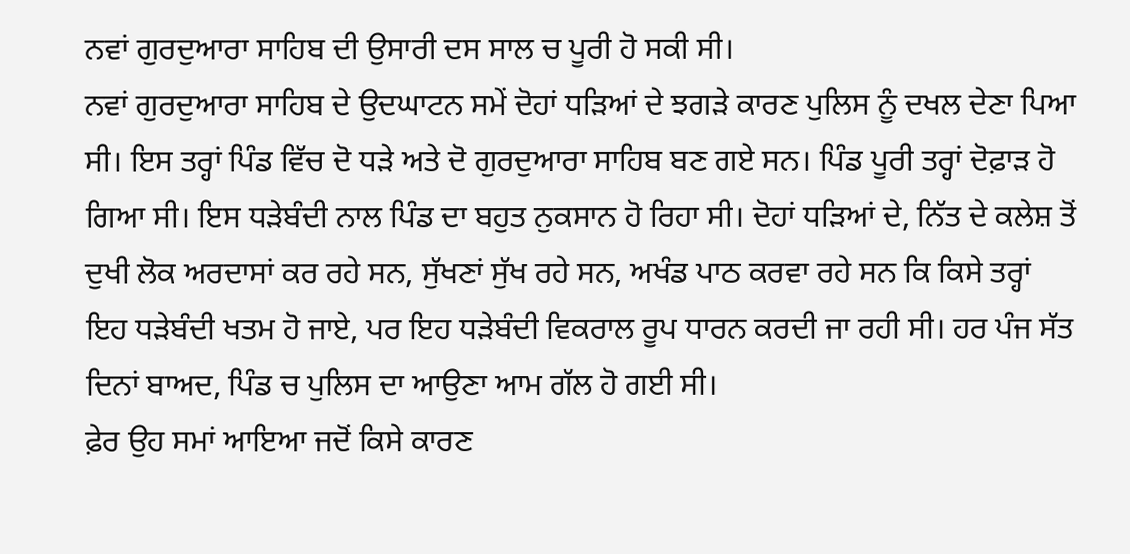ਨਵਾਂ ਗੁਰਦੁਆਰਾ ਸਾਹਿਬ ਦੀ ਉਸਾਰੀ ਦਸ ਸਾਲ ਚ ਪੂਰੀ ਹੋ ਸਕੀ ਸੀ।
ਨਵਾਂ ਗੁਰਦੁਆਰਾ ਸਾਹਿਬ ਦੇ ਉਦਘਾਟਨ ਸਮੇਂ ਦੋਹਾਂ ਧੜਿਆਂ ਦੇ ਝਗੜੇ ਕਾਰਣ ਪੁਲਿਸ ਨੂੰ ਦਖਲ ਦੇਣਾ ਪਿਆ ਸੀ। ਇਸ ਤਰ੍ਹਾਂ ਪਿੰਡ ਵਿੱਚ ਦੋ ਧੜੇ ਅਤੇ ਦੋ ਗੁਰਦੁਆਰਾ ਸਾਹਿਬ ਬਣ ਗਏ ਸਨ। ਪਿੰਡ ਪੂਰੀ ਤਰ੍ਹਾਂ ਦੋਫ਼ਾੜ ਹੋ ਗਿਆ ਸੀ। ਇਸ ਧੜੇਬੰਦੀ ਨਾਲ ਪਿੰਡ ਦਾ ਬਹੁਤ ਨੁਕਸਾਨ ਹੋ ਰਿਹਾ ਸੀ। ਦੋਹਾਂ ਧੜਿਆਂ ਦੇ, ਨਿੱਤ ਦੇ ਕਲੇਸ਼ ਤੋਂ ਦੁਖੀ ਲੋਕ ਅਰਦਾਸਾਂ ਕਰ ਰਹੇ ਸਨ, ਸੁੱਖਣਾਂ ਸੁੱਖ ਰਹੇ ਸਨ, ਅਖੰਡ ਪਾਠ ਕਰਵਾ ਰਹੇ ਸਨ ਕਿ ਕਿਸੇ ਤਰ੍ਹਾਂ ਇਹ ਧੜੇਬੰਦੀ ਖਤਮ ਹੋ ਜਾਏ, ਪਰ ਇਹ ਧੜੇਬੰਦੀ ਵਿਕਰਾਲ ਰੂਪ ਧਾਰਨ ਕਰਦੀ ਜਾ ਰਹੀ ਸੀ। ਹਰ ਪੰਜ ਸੱਤ ਦਿਨਾਂ ਬਾਅਦ, ਪਿੰਡ ਚ ਪੁਲਿਸ ਦਾ ਆਉਣਾ ਆਮ ਗੱਲ ਹੋ ਗਈ ਸੀ।
ਫ਼ੇਰ ਉਹ ਸਮਾਂ ਆਇਆ ਜਦੋਂ ਕਿਸੇ ਕਾਰਣ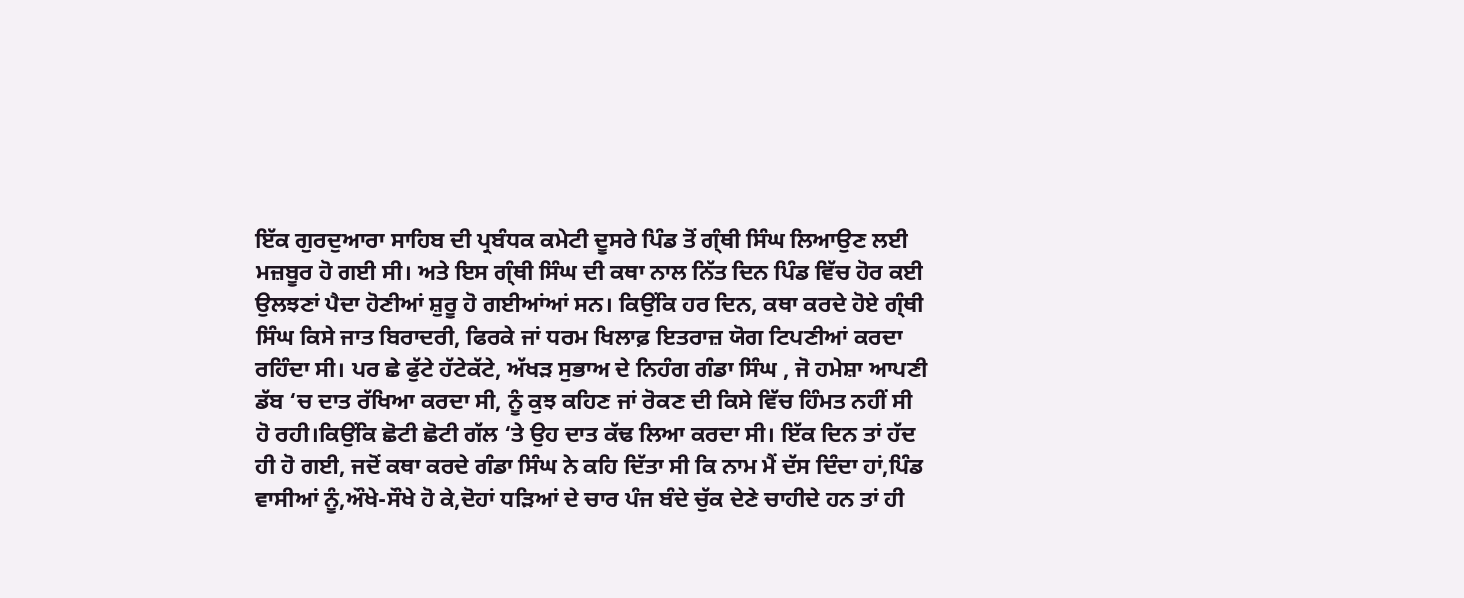ਇੱਕ ਗੁਰਦੁਆਰਾ ਸਾਹਿਬ ਦੀ ਪ੍ਰਬੰਧਕ ਕਮੇਟੀ ਦੂਸਰੇ ਪਿੰਡ ਤੋਂ ਗ੍ੰਥੀ ਸਿੰਘ ਲਿਆਉਣ ਲਈ ਮਜ਼ਬੂਰ ਹੋ ਗਈ ਸੀ। ਅਤੇ ਇਸ ਗ੍ੰਥੀ ਸਿੰਘ ਦੀ ਕਥਾ ਨਾਲ ਨਿੱਤ ਦਿਨ ਪਿੰਡ ਵਿੱਚ ਹੋਰ ਕਈ ਉਲਝਣਾਂ ਪੈਦਾ ਹੋਣੀਆਂ ਸ਼ੁਰੂ ਹੋ ਗਈਆਂਆਂ ਸਨ। ਕਿਉਂਕਿ ਹਰ ਦਿਨ, ਕਥਾ ਕਰਦੇ ਹੋਏ ਗ੍ੰਥੀ ਸਿੰਘ ਕਿਸੇ ਜਾਤ ਬਿਰਾਦਰੀ, ਫਿਰਕੇ ਜਾਂ ਧਰਮ ਖਿਲਾਫ਼ ਇਤਰਾਜ਼ ਯੋਗ ਟਿਪਣੀਆਂ ਕਰਦਾ ਰਹਿੰਦਾ ਸੀ। ਪਰ ਛੇ ਫੁੱਟੇ ਹੱਟੇਕੱਟੇ, ਅੱਖੜ ਸੁਭਾਅ ਦੇ ਨਿਹੰਗ ਗੰਡਾ ਸਿੰਘ , ਜੋ ਹਮੇਸ਼ਾ ਆਪਣੀ ਡੱਬ ‘ਚ ਦਾਤ ਰੱਖਿਆ ਕਰਦਾ ਸੀ, ਨੂੰ ਕੁਝ ਕਹਿਣ ਜਾਂ ਰੋਕਣ ਦੀ ਕਿਸੇ ਵਿੱਚ ਹਿੰਮਤ ਨਹੀਂ ਸੀ ਹੋ ਰਹੀ।ਕਿਉਂਕਿ ਛੋਟੀ ਛੋਟੀ ਗੱਲ ‘ਤੇ ਉਹ ਦਾਤ ਕੱਢ ਲਿਆ ਕਰਦਾ ਸੀ। ਇੱਕ ਦਿਨ ਤਾਂ ਹੱਦ ਹੀ ਹੋ ਗਈ, ਜਦੋਂ ਕਥਾ ਕਰਦੇ ਗੰਡਾ ਸਿੰਘ ਨੇ ਕਹਿ ਦਿੱਤਾ ਸੀ ਕਿ ਨਾਮ ਮੈਂ ਦੱਸ ਦਿੰਦਾ ਹਾਂ,ਪਿੰਡ ਵਾਸੀਆਂ ਨੂੰ,ਔਖੇ-ਸੌਖੇ ਹੋ ਕੇ,ਦੋਹਾਂ ਧੜਿਆਂ ਦੇ ਚਾਰ ਪੰਜ ਬੰਦੇ ਚੁੱਕ ਦੇਣੇ ਚਾਹੀਦੇ ਹਨ ਤਾਂ ਹੀ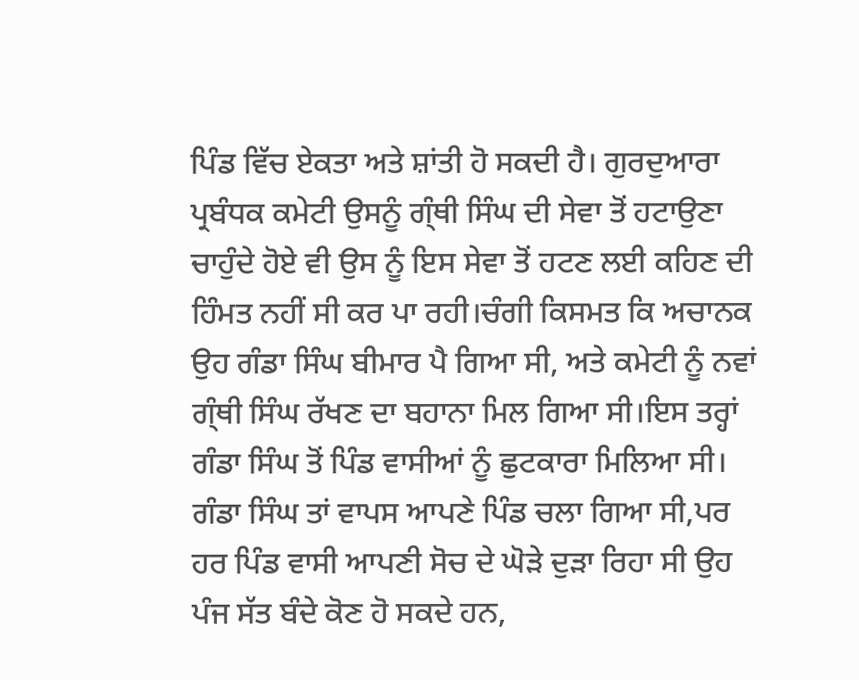ਪਿੰਡ ਵਿੱਚ ਏਕਤਾ ਅਤੇ ਸ਼ਾਂਤੀ ਹੋ ਸਕਦੀ ਹੈ। ਗੁਰਦੁਆਰਾ ਪ੍ਰਬੰਧਕ ਕਮੇਟੀ ਉਸਨੂੰ ਗ੍ੰਥੀ ਸਿੰਘ ਦੀ ਸੇਵਾ ਤੋਂ ਹਟਾਉਣਾ ਚਾਹੁੰਦੇ ਹੋਏ ਵੀ ਉਸ ਨੂੰ ਇਸ ਸੇਵਾ ਤੋਂ ਹਟਣ ਲਈ ਕਹਿਣ ਦੀ ਹਿੰਮਤ ਨਹੀਂ ਸੀ ਕਰ ਪਾ ਰਹੀ।ਚੰਗੀ ਕਿਸਮਤ ਕਿ ਅਚਾਨਕ ਉਹ ਗੰਡਾ ਸਿੰਘ ਬੀਮਾਰ ਪੈ ਗਿਆ ਸੀ, ਅਤੇ ਕਮੇਟੀ ਨੂੰ ਨਵਾਂ ਗ੍ੰਥੀ ਸਿੰਘ ਰੱਖਣ ਦਾ ਬਹਾਨਾ ਮਿਲ ਗਿਆ ਸੀ।ਇਸ ਤਰ੍ਹਾਂ ਗੰਡਾ ਸਿੰਘ ਤੋਂ ਪਿੰਡ ਵਾਸੀਆਂ ਨੂੰ ਛੁਟਕਾਰਾ ਮਿਲਿਆ ਸੀ। ਗੰਡਾ ਸਿੰਘ ਤਾਂ ਵਾਪਸ ਆਪਣੇ ਪਿੰਡ ਚਲਾ ਗਿਆ ਸੀ,ਪਰ ਹਰ ਪਿੰਡ ਵਾਸੀ ਆਪਣੀ ਸੋਚ ਦੇ ਘੋੜੇ ਦੁੜਾ ਰਿਹਾ ਸੀ ਉਹ ਪੰਜ ਸੱਤ ਬੰਦੇ ਕੋਣ ਹੋ ਸਕਦੇ ਹਨ,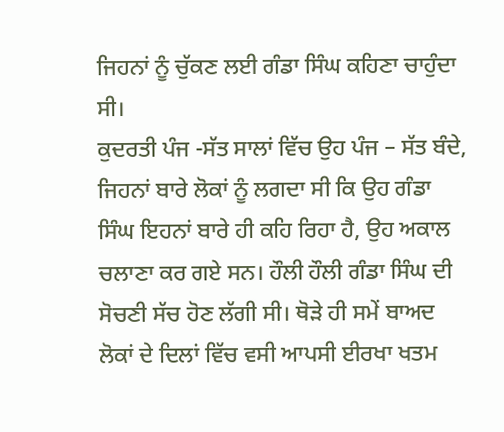ਜਿਹਨਾਂ ਨੂੰ ਚੁੱਕਣ ਲਈ ਗੰਡਾ ਸਿੰਘ ਕਹਿਣਾ ਚਾਹੁੰਦਾ ਸੀ।
ਕੁਦਰਤੀ ਪੰਜ -ਸੱਤ ਸਾਲਾਂ ਵਿੱਚ ਉਹ ਪੰਜ – ਸੱਤ ਬੰਦੇ, ਜਿਹਨਾਂ ਬਾਰੇ ਲੋਕਾਂ ਨੂੰ ਲਗਦਾ ਸੀ ਕਿ ਉਹ ਗੰਡਾ ਸਿੰਘ ਇਹਨਾਂ ਬਾਰੇ ਹੀ ਕਹਿ ਰਿਹਾ ਹੈ, ਉਹ ਅਕਾਲ ਚਲਾਣਾ ਕਰ ਗਏ ਸਨ। ਹੌਲੀ ਹੌਲੀ ਗੰਡਾ ਸਿੰਘ ਦੀ ਸੋਚਣੀ ਸੱਚ ਹੋਣ ਲੱਗੀ ਸੀ। ਥੋੜੇ ਹੀ ਸਮੇਂ ਬਾਅਦ ਲੋਕਾਂ ਦੇ ਦਿਲਾਂ ਵਿੱਚ ਵਸੀ ਆਪਸੀ ਈਰਖਾ ਖਤਮ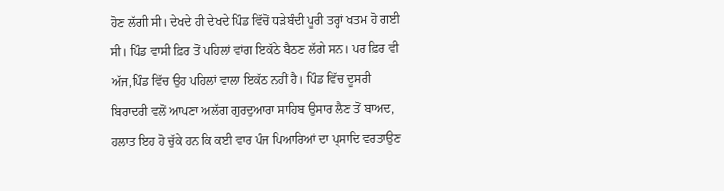ਹੋਣ ਲੱਗੀ ਸੀ। ਦੇਖਦੇ ਹੀ ਦੇਖਦੇ ਪਿੰਡ ਵਿੱਚੋਂ ਧੜੇਬੰਦੀ ਪੂਰੀ ਤਰ੍ਹਾਂ ਖਤਮ ਹੋ ਗਈ ਸੀ। ਪਿੰਡ ਵਾਸੀ ਫ਼ਿਰ ਤੋਂ ਪਹਿਲਾਂ ਵਾਂਗ ਇਕੱਠੇ ਬੈਠਣ ਲੱਗੇ ਸਨ। ਪਰ ਫ਼ਿਰ ਵੀ ਅੱਜ,ਪਿੰਡ ਵਿੱਚ ਉਹ ਪਹਿਲਾਂ ਵਾਲਾ ਇਕੱਠ ਨਹੀਂ ਹੈ। ਪਿੰਡ ਵਿੱਚ ਦੂਸਰੀ ਬਿਰਾਦਰੀ ਵਲੋਂ ਆਪਣਾ ਅਲੱਗ ਗੁਰਦੁਆਰਾ ਸਾਹਿਬ ਉਸਾਰ ਲੈਣ ਤੋਂ ਬਾਅਦ, ਹਲਾਤ ਇਹ ਹੋ ਚੁੱਕੇ ਹਨ ਕਿ ਕਈ ਵਾਰ ਪੰਜ ਪਿਆਰਿਆਂ ਦਾ ਪ੍ਸਾਦਿ ਵਰਤਾਉਣ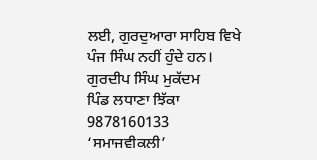ਲਈ, ਗੁਰਦੁਆਰਾ ਸਾਹਿਬ ਵਿਖੇ ਪੰਜ ਸਿੰਘ ਨਹੀਂ ਹੁੰਦੇ ਹਨ।
ਗੁਰਦੀਪ ਸਿੰਘ ਮੁਕੱਦਮ
ਪਿੰਡ ਲਧਾਣਾ ਝਿੱਕਾ
9878160133
‘ਸਮਾਜਵੀਕਲੀ’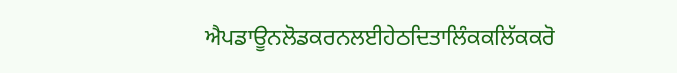ਐਪਡਾਊਨਲੋਡਕਰਨਲਈਹੇਠਦਿਤਾਲਿੰਕਕਲਿੱਕਕਰੋ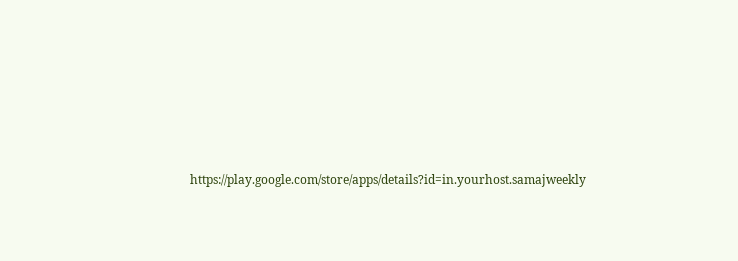https://play.google.com/store/apps/details?id=in.yourhost.samajweekly